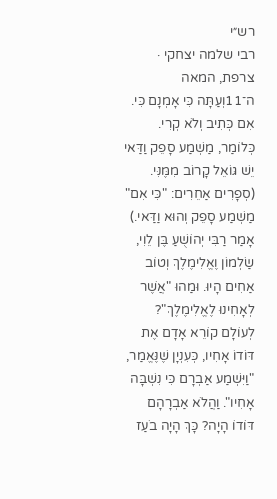רש״י
רבי שלמה יצחקי · צרפת, המאה ה־11וְעַתָּה כִּי אָמְנָם כִּי. אִם כְּתִיב וְלֹא קְרִי. כְּלוֹמַר, מַשְׁמַע סָפֵק וַדַּאי יֵשׁ גּוֹאֵל קָרוֹב מִמֶּנִּי. (סְפָרִים אַחֵרִים: "כִּי אִם" מַשְׁמַע סָפֵק וְהוּא וַדַּאי.) אָמַר רַבִּי יְהוֹשֻׁעַ בֶּן לֵוִי, שַׂלְמוֹן וֶאֱלִימֶלֶךְ וְטוֹב אַחִים הָיוּ. וּמַהוּ "אֲשֶׁר לְאָחִינוּ לֶאֱלִימֶלֶךְ"? לְעוֹלָם קוֹרֵא אָדָם אֶת דּוֹדוֹ אָחִיו, כְּעִנְיָן שֶׁנֶּאֱמַר, "וַיִּשְׁמַע אַבְרָם כִּי נִשְׁבָּה אָחִיו". וַהֲלֹא אַבְרָהָם דּוֹדוֹ הָיָה? כָּךְ הָיָה בֹעַז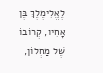לֶאֱלִימֶלֶךְ בֶּן אָחִיו, קְרוֹבוֹ שֶׁל מַחְלוֹן,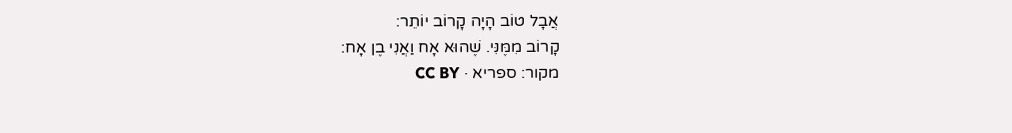אֲבָל טוֹב הָיָה קָרוֹב יוֹתֵר:
קָרוֹב מִמֶּנִּי. שֶׁהוּא אָח וַאֲנִי בֶן אָח:
מקור: ספריא · CC BY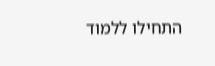התחילו ללמוד